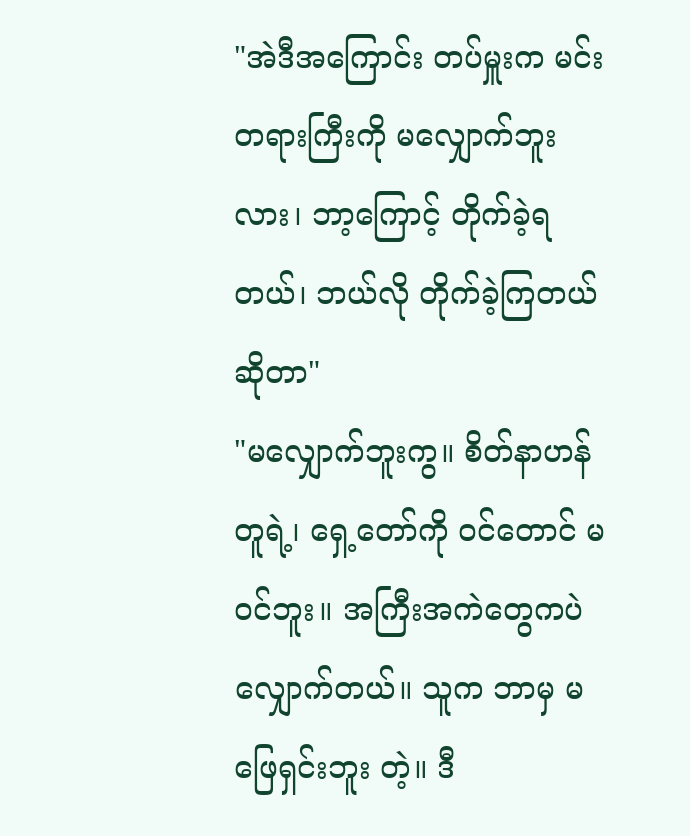"အဲဒီအကြောင်း တပ်မှူးက မင်းတရားကြီးကို မလျှောက်ဘူးလား၊ ဘာ့ကြောင့် တိုက်ခဲ့ရတယ်၊ ဘယ်လို တိုက်ခဲ့ကြတယ် ဆိုတာ"
"မလျှောက်ဘူးကွ။ စိတ်နာဟန် တူရဲ့၊ ရှေ့တော်ကို ဝင်တောင် မဝင်ဘူး။ အကြီးအကဲတွေကပဲ လျှောက်တယ်။ သူက ဘာမှ မဖြေရှင်းဘူး တဲ့။ ဒီ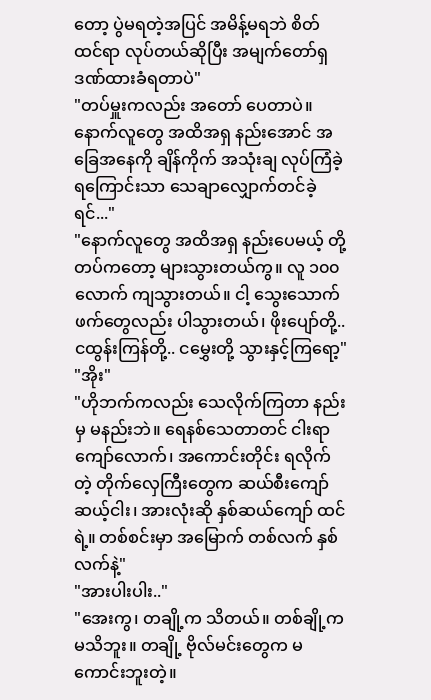တော့ ပွဲမရတဲ့အပြင် အမိန့်မရဘဲ စိတ်ထင်ရာ လုပ်တယ်ဆိုပြီး အမျက်တော်ရှ ဒဏ်ထားခံရတာပဲ"
"တပ်မှူးကလည်း အတော် ပေတာပဲ။ နောက်လူတွေ အထိအရှ နည်းအောင် အခြေအနေကို ချိန်ကိုက် အသုံးချ လုပ်ကြံခဲ့ရကြောင်းသာ သေချာလျှောက်တင်ခဲ့ရင်..."
"နောက်လူတွေ အထိအရှ နည်းပေမယ့် တို့တပ်ကတော့ များသွားတယ်ကွ။ လူ ၁၀၀ လောက် ကျသွားတယ်။ ငါ့ သွေးသောက်ဖက်တွေလည်း ပါသွားတယ်၊ ဖိုးပျော်တို့.. ငထွန်းကြန်တို့.. ငမွှေးတို့ သွားနှင့်ကြရော့"
"အိုး"
"ဟိုဘက်ကလည်း သေလိုက်ကြတာ နည်းမှ မနည်းဘဲ။ ရေနစ်သေတာတင် ငါးရာကျော်လောက်၊ အကောင်းတိုင်း ရလိုက်တဲ့ တိုက်လှေကြီးတွေက ဆယ်စီးကျော် ဆယ့်ငါး၊ အားလုံးဆို နှစ်ဆယ်ကျော် ထင်ရဲ့။ တစ်စင်းမှာ အမြောက် တစ်လက် နှစ်လက်နဲ့"
"အားပါးပါး.."
"အေးကွ၊ တချို့က သိတယ်။ တစ်ချို့က မသိဘူး။ တချို့ ဗိုလ်မင်းတွေက မကောင်းဘူးတဲ့။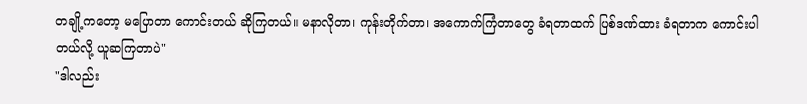တချို့ကတော့ မပြောတာ ကောင်းတယ် ဆိုကြတယ်။ မနာလိုတာ၊ ကုန်းတိုက်တာ၊ အကောက်ကြံတာတွေ ခံရတာထက် ပြစ်ဒဏ်ထား ခံရတာက ကောင်းပါတယ်လို့ ယူဆကြတာပဲ"
"ဒါလည်း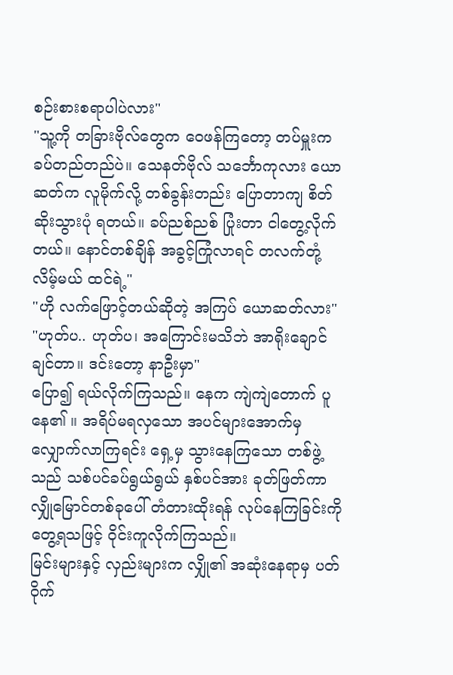စဉ်းစားစရာပါပဲလား"
"သူ့ကို တခြားဗိုလ်တွေက ဝေဖန်ကြတော့ တပ်မှူးက ခပ်တည်တည်ပဲ။ သေနတ်ဗိုလ် သင်္ဘောကုလား ယောဆတ်က လူမိုက်လို့ တစ်ခွန်းတည်း ပြောတာကျ စိတ်ဆိုးသွားပုံ ရတယ်။ ခပ်ညစ်ညစ် ပြုံးတာ ငါတွေ့လိုက်တယ်။ နောင်တစ်ချိန် အခွင့်ကြုံလာရင် တလက်တုံ့လိမ့်မယ် ထင်ရဲ့"
"ဟို လက်ဖြောင့်တယ်ဆိုတဲ့ အကြပ် ယောဆတ်လား"
"ဟုတ်ပ.. ဟုတ်ပ၊ အကြောင်းမသိဘဲ အာရိုးချောင်ချင်တာ။ ဒင်းတော့ နာဦးမှာ"
ပြော၍ ရယ်လိုက်ကြသည်။ နေက ကျဲကျဲတောက် ပူနေ၏ ။ အရိပ်မရလှသော အပင်များအောက်မှ လျှောက်လာကြရင်း ရှေ့မှ သွားနေကြသော တစ်ဖွဲ့သည် သစ်ပင်ခပ်ရွယ်ရွယ် နှစ်ပင်အား ခုတ်ဖြတ်ကာ လျှိုမြောင်တစ်ခုပေါ် တံတားထိုးရန် လုပ်နေကြခြင်းကို တွေ့ရသဖြင့် ဝိုင်းကူလိုက်ကြသည်။
မြင်းများနှင့် လှည်းများက လျှို၏ အဆုံးနေရာမှ ပတ်ဝိုက်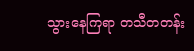သွားနေကြရာ တသီတတန်း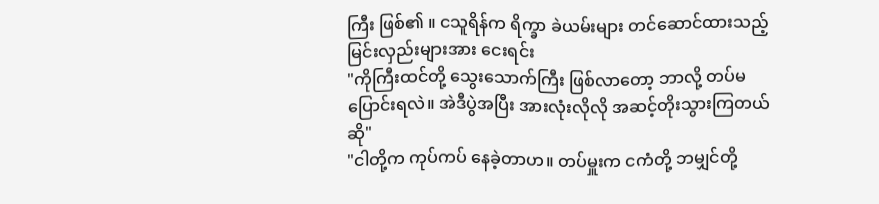ကြီး ဖြစ်၏ ။ ငသူရိန်က ရိက္ခာ ခဲယမ်းများ တင်ဆောင်ထားသည့် မြင်းလှည်းများအား ငေးရင်း
"ကိုကြီးထင်တို့ သွေးသောက်ကြီး ဖြစ်လာတော့ ဘာလို့ တပ်မပြောင်းရလဲ။ အဲဒီပွဲအပြီး အားလုံးလိုလို အဆင့်တိုးသွားကြတယ်ဆို"
"ငါတို့က ကုပ်ကပ် နေခဲ့တာဟ။ တပ်မှူးက ငကံတို့ ဘမျှင်တို့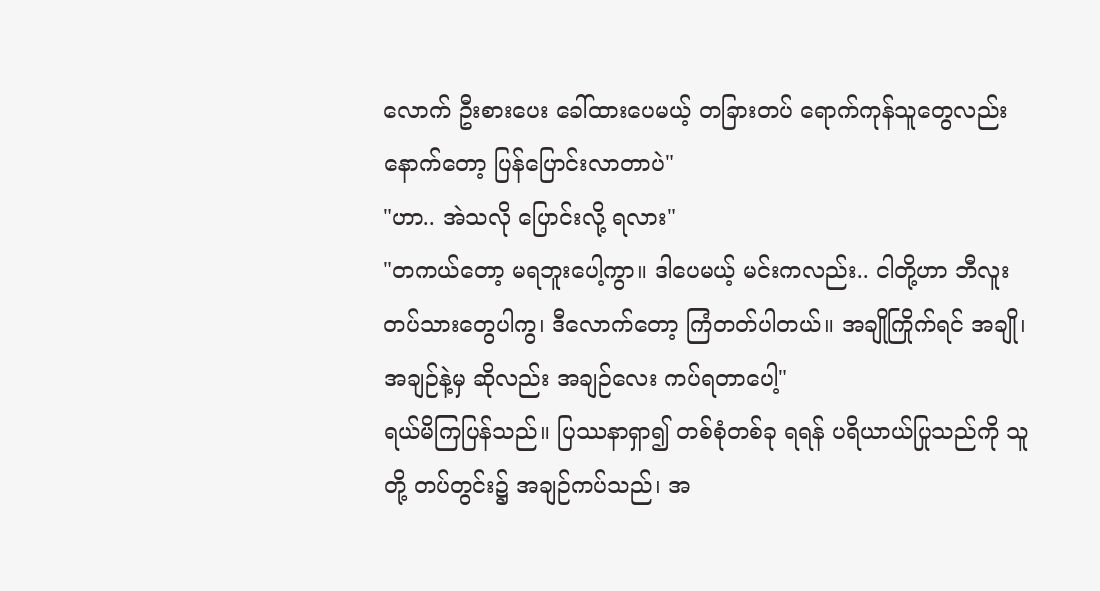လောက် ဦးစားပေး ခေါ်ထားပေမယ့် တခြားတပ် ရောက်ကုန်သူတွေလည်း နောက်တော့ ပြန်ပြောင်းလာတာပဲ"
"ဟာ.. အဲသလို ပြောင်းလို့ ရလား"
"တကယ်တော့ မရဘူးပေါ့ကွာ။ ဒါပေမယ့် မင်းကလည်း.. ငါတို့ဟာ ဘီလူးတပ်သားတွေပါကွ၊ ဒီလောက်တော့ ကြံတတ်ပါတယ်။ အချိုကြိုက်ရင် အချို၊ အချဉ်နဲ့မှ ဆိုလည်း အချဉ်လေး ကပ်ရတာပေါ့"
ရယ်မိကြပြန်သည်။ ပြဿနာရှာ၍ တစ်စုံတစ်ခု ရရန် ပရိယာယ်ပြုသည်ကို သူတို့ တပ်တွင်း၌ အချဉ်ကပ်သည်၊ အ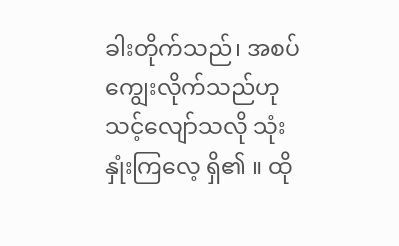ခါးတိုက်သည်၊ အစပ်ကျွေးလိုက်သည်ဟု သင့်လျော်သလို သုံးနှုံးကြလေ့ ရှိ၏ ။ ထို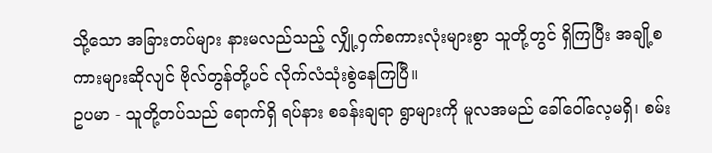သို့သော အခြားတပ်များ နားမလည်သည့် လျှို့ဝှက်စကားလုံးများစွာ သူတို့တွင် ရှိကြပြီး အချို့စကားများဆိုလျင် ဗိုလ်တွန်တို့ပင် လိုက်လံသုံးစွဲနေကြပြီ။
ဥပမာ - သူတို့တပ်သည် ရောက်ရှိ ရပ်နား စခန်းချရာ ရွာများကို မူလအမည် ခေါ်ဝေါ်လေ့မရှိ၊ စမ်း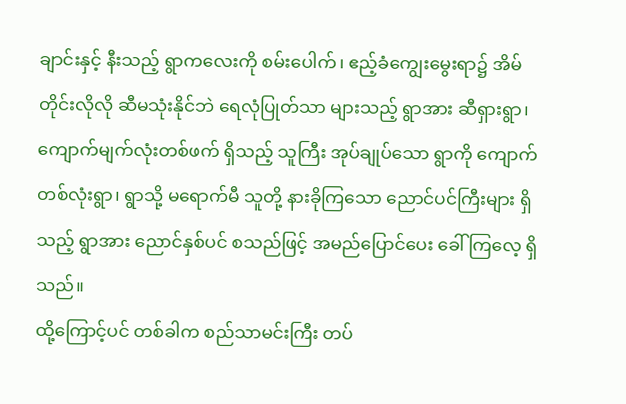ချာင်းနှင့် နီးသည့် ရွာကလေးကို စမ်းပေါက်၊ ဧည့်ခံကျွေးမွေးရာ၌ အိမ်တိုင်းလိုလို ဆီမသုံးနိုင်ဘဲ ရေလုံပြုတ်သာ များသည့် ရွာအား ဆီရှားရွာ၊ ကျောက်မျက်လုံးတစ်ဖက် ရှိသည့် သူကြီး အုပ်ချုပ်သော ရွာကို ကျောက်တစ်လုံးရွာ၊ ရွာသို့ မရောက်မီ သူတို့ နားခိုကြသော ညောင်ပင်ကြီးများ ရှိသည့် ရွာအား ညောင်နှစ်ပင် စသည်ဖြင့် အမည်ပြောင်ပေး ခေါ်ကြလေ့ ရှိသည်။
ထို့ကြောင့်ပင် တစ်ခါက စည်သာမင်းကြီး တပ်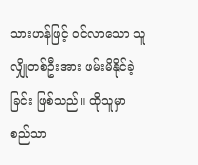သားဟန်ဖြင့် ဝင်လာသော သူလျှိုတစ်ဦးအား ဖမ်းမိနိုင်ခဲ့ခြင်း ဖြစ်သည်။ ထိုသူမှာ စည်သာ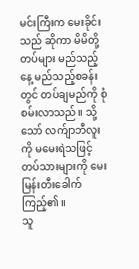မင်းကြီးက မေးခိုင်းသည် ဆိုကာ မိမိတို့တပ်များ မည်သည့်နေ့ မည်သည့်စခန်းတွင် တပ်ချမည်ကို စုံစမ်းလာသည်။ သို့သော် လက်ျာဘီလူးကို မမေးရဲသဖြင့် တပ်သားများကို မေးမြန်းတီးခေါက်ကြည့်၏ ။
သူ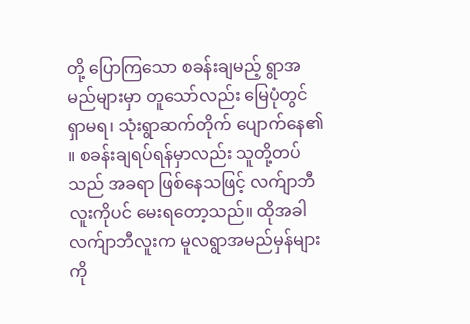တို့ ပြောကြသော စခန်းချမည့် ရွာအမည်များမှာ တူသော်လည်း မြေပုံတွင် ရှာမရ၊ သုံးရွာဆက်တိုက် ပျောက်နေ၏ ။ စခန်းချရပ်ရန်မှာလည်း သူတို့တပ်သည် အခရာ ဖြစ်နေသဖြင့် လက်ျာဘီလူးကိုပင် မေးရတော့သည်။ ထိုအခါ လက်ျာဘီလူးက မူလရွာအမည်မှန်များကို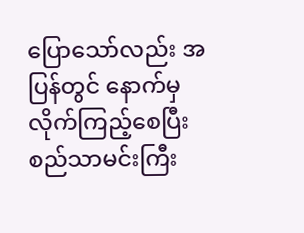ပြောသော်လည်း အပြန်တွင် နောက်မှ လိုက်ကြည့်စေပြီး စည်သာမင်းကြီး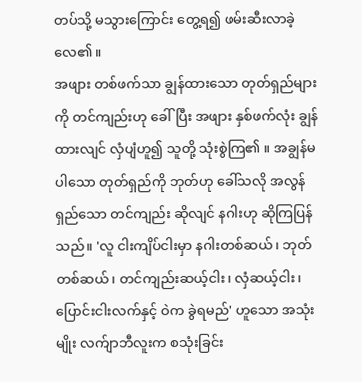တပ်သို့ မသွားကြောင်း တွေ့ရ၍ ဖမ်းဆီးလာခဲ့လေ၏ ။
အဖျား တစ်ဖက်သာ ချွန်ထားသော တုတ်ရှည်များကို တင်ကျည်းဟု ခေါ်ပြီး အဖျား နှစ်ဖက်လုံး ချွန်ထားလျင် လှံပျံဟူ၍ သူတို့ သုံးစွဲကြ၏ ။ အချွန်မပါသော တုတ်ရှည်ကို ဘုတ်ဟု ခေါ်သလို အလွန် ရှည်သော တင်ကျည်း ဆိုလျင် နဂါးဟု ဆိုကြပြန်သည်။ 'လူ ငါးကျိပ်ငါးမှာ နဂါးတစ်ဆယ်၊ ဘုတ်တစ်ဆယ်၊ တင်ကျည်းဆယ့်ငါး၊ လှံဆယ့်ငါး၊ ပြောင်းငါးလက်နှင့် ဝဲက ခွဲရမည်' ဟူသော အသုံးမျိုး လက်ျာဘီလူးက စသုံးခြင်း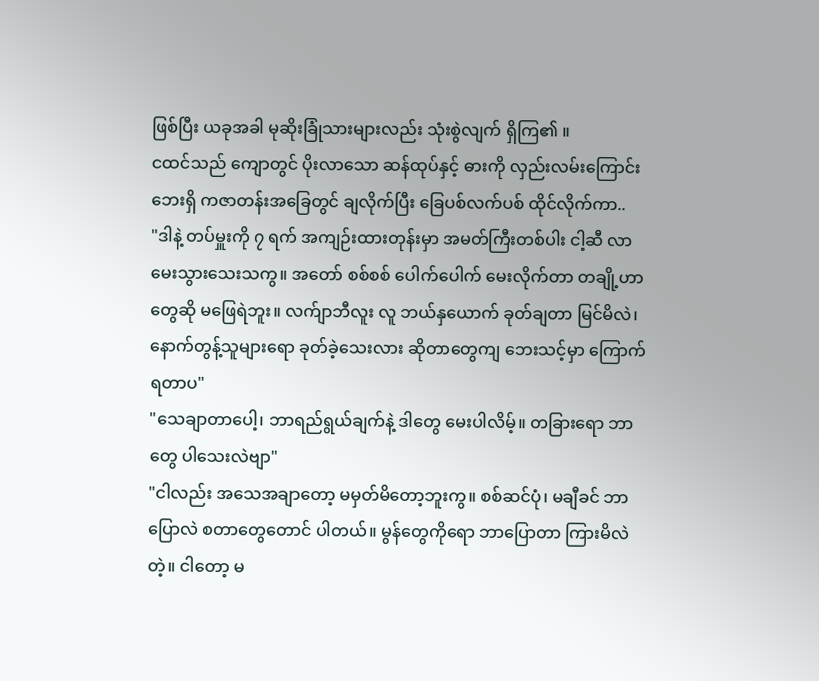ဖြစ်ပြီး ယခုအခါ မုဆိုးခြုံသားများလည်း သုံးစွဲလျက် ရှိကြ၏ ။
ငထင်သည် ကျောတွင် ပိုးလာသော ဆန်ထုပ်နှင့် ဓားကို လှည်းလမ်းကြောင်းဘေးရှိ ကဇာတန်းအခြေတွင် ချလိုက်ပြီး ခြေပစ်လက်ပစ် ထိုင်လိုက်ကာ..
"ဒါနဲ့ တပ်မှူးကို ၇ ရက် အကျဉ်းထားတုန်းမှာ အမတ်ကြီးတစ်ပါး ငါ့ဆီ လာမေးသွားသေးသကွ။ အတော် စစ်စစ် ပေါက်ပေါက် မေးလိုက်တာ တချို့ဟာတွေဆို မဖြေရဲဘူး။ လက်ျာဘီလူး လူ ဘယ်နှယောက် ခုတ်ချတာ မြင်မိလဲ၊ နောက်တွန့်သူများရော ခုတ်ခဲ့သေးလား ဆိုတာတွေကျ ဘေးသင့်မှာ ကြောက်ရတာပ"
"သေချာတာပေါ့၊ ဘာရည်ရွယ်ချက်နဲ့ ဒါတွေ မေးပါလိမ့်။ တခြားရော ဘာတွေ ပါသေးလဲဗျာ"
"ငါလည်း အသေအချာတော့ မမှတ်မိတော့ဘူးကွ။ စစ်ဆင်ပုံ၊ မချီခင် ဘာပြောလဲ စတာတွေတောင် ပါတယ်။ မွန်တွေကိုရော ဘာပြောတာ ကြားမိလဲတဲ့။ ငါတော့ မ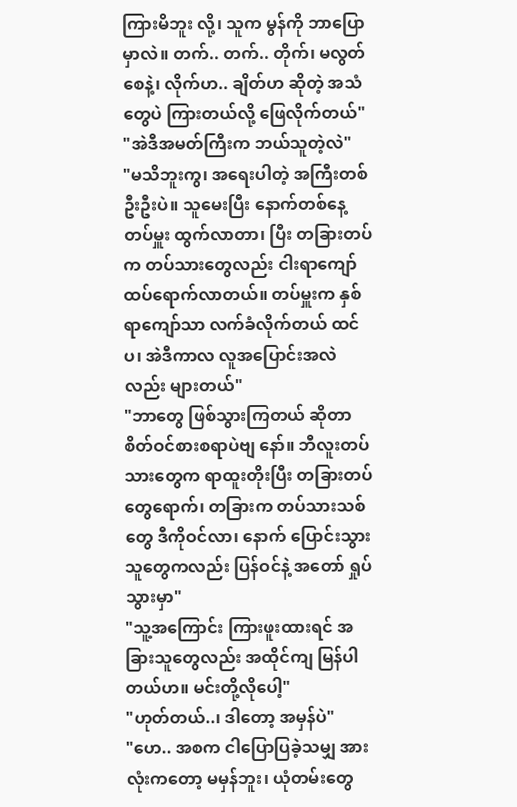ကြားမိဘူး လို့၊ သူက မွန်ကို ဘာပြောမှာလဲ။ တက်.. တက်.. တိုက်၊ မလွတ်စေနဲ့၊ လိုက်ဟ.. ချိတ်ဟ ဆိုတဲ့ အသံတွေပဲ ကြားတယ်လို့ ဖြေလိုက်တယ်"
"အဲဒီအမတ်ကြီးက ဘယ်သူတဲ့လဲ"
"မသိဘူးကွ၊ အရေးပါတဲ့ အကြီးတစ်ဦးဦးပဲ။ သူမေးပြီး နောက်တစ်နေ့ တပ်မှူး ထွက်လာတာ၊ ပြီး တခြားတပ်က တပ်သားတွေလည်း ငါးရာကျော် ထပ်ရောက်လာတယ်။ တပ်မှူးက နှစ်ရာကျော်သာ လက်ခံလိုက်တယ် ထင်ပ၊ အဲဒီကာလ လူအပြောင်းအလဲလည်း များတယ်"
"ဘာတွေ ဖြစ်သွားကြတယ် ဆိုတာ စိတ်ဝင်စားစရာပဲဗျ နော်။ ဘီလူးတပ်သားတွေက ရာထူးတိုးပြီး တခြားတပ်တွေရောက်၊ တခြားက တပ်သားသစ်တွေ ဒီကိုဝင်လာ၊ နောက် ပြောင်းသွားသူတွေကလည်း ပြန်ဝင်နဲ့ အတော် ရှုပ်သွားမှာ"
"သူ့အကြောင်း ကြားဖူးထားရင် အခြားသူတွေလည်း အထိုင်ကျ မြန်ပါတယ်ဟ။ မင်းတို့လိုပေါ့"
"ဟုတ်တယ်..၊ ဒါတော့ အမှန်ပဲ"
"ဟေ.. အစက ငါပြောပြခဲ့သမျှ အားလုံးကတော့ မမှန်ဘူး၊ ယုံတမ်းတွေ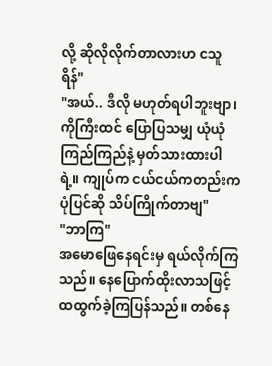လို့ ဆိုလိုလိုက်တာလားဟ ငသူရိန်"
"အယ်.. ဒီလို မဟုတ်ရပါဘူးဗျာ၊ ကိုကြီးထင် ပြောပြသမျှ ယုံယုံကြည်ကြည်နဲ့ မှတ်သားထားပါရဲ့။ ကျုပ်က ငယ်ငယ်ကတည်းက ပုံပြင်ဆို သိပ်ကြိုက်တာဗျ"
"ဘာကြ"
အမောဖြေနေရင်းမှ ရယ်လိုက်ကြသည်။ နေပြောက်ထိုးလာသဖြင့် ထထွက်ခဲ့ကြပြန်သည်။ တစ်နေ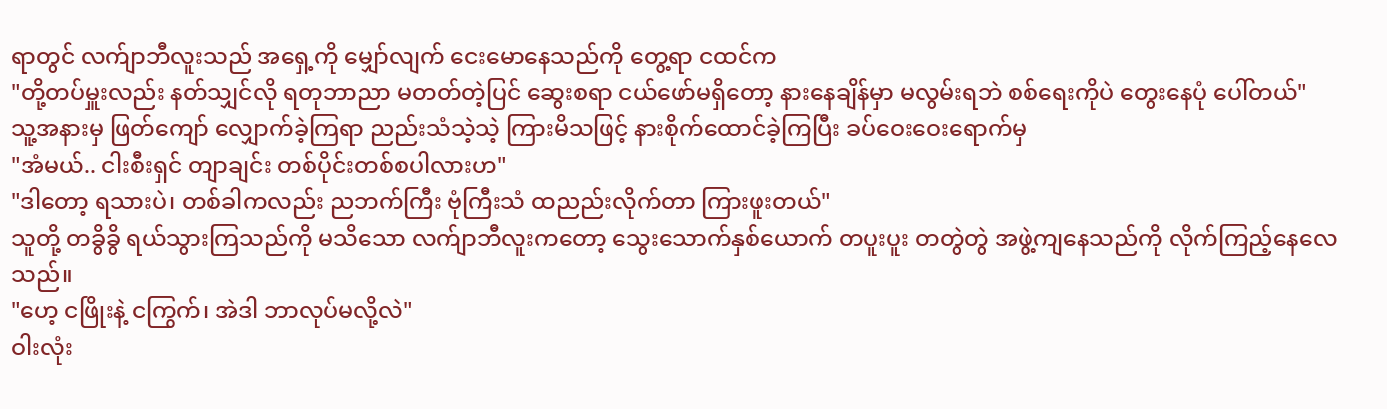ရာတွင် လက်ျာဘီလူးသည် အရှေ့ကို မျှော်လျက် ငေးမောနေသည်ကို တွေ့ရာ ငထင်က
"တို့တပ်မှူးလည်း နတ်သျှင်လို ရတုဘာညာ မတတ်တဲ့ပြင် ဆွေးစရာ ငယ်ဖော်မရှိတော့ နားနေချိန်မှာ မလွမ်းရဘဲ စစ်ရေးကိုပဲ တွေးနေပုံ ပေါ်တယ်"
သူ့အနားမှ ဖြတ်ကျော် လျှောက်ခဲ့ကြရာ ညည်းသံသဲ့သဲ့ ကြားမိသဖြင့် နားစိုက်ထောင်ခဲ့ကြပြီး ခပ်ဝေးဝေးရောက်မှ
"အံမယ်.. ငါးစီးရှင် တျာချင်း တစ်ပိုင်းတစ်စပါလားဟ"
"ဒါတော့ ရသားပဲ၊ တစ်ခါကလည်း ညဘက်ကြီး ဗုံကြီးသံ ထညည်းလိုက်တာ ကြားဖူးတယ်"
သူတို့ တခွိခွိ ရယ်သွားကြသည်ကို မသိသော လက်ျာဘီလူးကတော့ သွေးသောက်နှစ်ယောက် တပူးပူး တတွဲတွဲ အဖွဲ့ကျနေသည်ကို လိုက်ကြည့်နေလေသည်။
"ဟေ့ ငဖြိုးနဲ့ ငကြွက်၊ အဲဒါ ဘာလုပ်မလို့လဲ"
ဝါးလုံး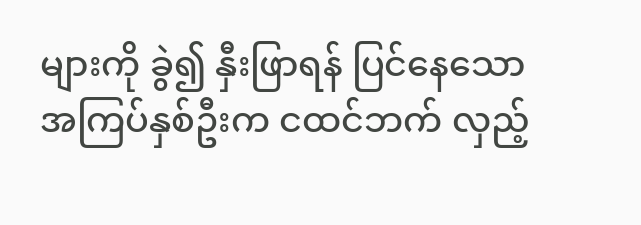များကို ခွဲ၍ နှီးဖြာရန် ပြင်နေသော အကြပ်နှစ်ဦးက ငထင်ဘက် လှည့်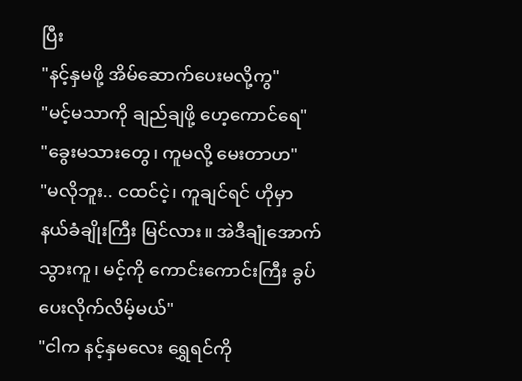ပြီး
"နင့်နှမဖို့ အိမ်ဆောက်ပေးမလို့ကွ"
"မင့်မသာကို ချည်ချဖို့ ဟေ့ကောင်ရေ"
"ခွေးမသားတွေ၊ ကူမလို့ မေးတာဟ"
"မလိုဘူး.. ငထင်ငဲ့၊ ကူချင်ရင် ဟိုမှာ နယ်ခံချိုးကြီး မြင်လား။ အဲဒီချုံအောက် သွားကူ၊ မင့်ကို ကောင်းကောင်းကြီး ခွပ်ပေးလိုက်လိမ့်မယ်"
"ငါက နင့်နှမလေး ရွှေရင်ကို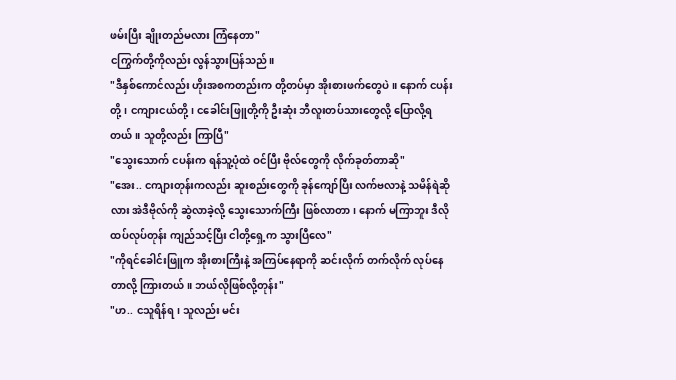ဖမ်းပြီး ချိုးတည်မလား ကြံနေတာ"
ငကြွက်တို့ကိုလည်း လွန်သွားပြန်သည်။
"ဒီနှစ်ကောင်လည်း ဟိုးအစကတည်းက တို့တပ်မှာ အိုးစားဖက်တွေပဲ။ နောက် ငပန်းတို့၊ ငကျားငယ်တို့၊ ငခေါင်းဖြူတို့ကို ဦးဆုံး ဘီလူးတပ်သားတွေလို့ ပြောလို့ရတယ်။ သူတို့လည်း ကြာပြီ"
"သွေးသောက် ငပန်းက ရန်သူ့ပုံထဲ ဝင်ပြီး ဗိုလ်တွေကို လိုက်ခုတ်တာဆို"
"အေး.. ငကျားတုန်းကလည်း ဆူးစည်းတွေကို ခုန်ကျော်ပြီး လက်ဗလာနဲ့ သမိန်ရဲဆိုလား အဲဒီဗိုလ်ကို ဆွဲလာခဲ့လို့ သွေးသောက်ကြီး ဖြစ်လာတာ၊ နောက် မကြာဘူး ဒီလို ထပ်လုပ်တုန်း ကျည်သင့်ပြီး ငါတို့ရှေ့က သွားပြီလေ"
"ကိုရင်ခေါင်းဖြူက အိုးစားကြီးနဲ့ အကြပ်နေရာကို ဆင်းလိုက် တက်လိုက် လုပ်နေတာလို့ ကြားတယ်။ ဘယ်လိုဖြစ်လို့တုန်း"
"ဟ.. ငသူရိန်ရ၊ သူလည်း မင်း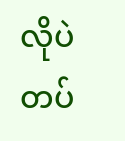လိုပဲ တပ်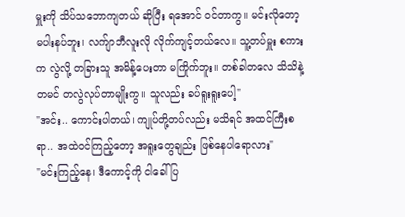မှူးကို သိပ်သဘောကျတယ် ဆိုပြီး ရအောင် ဝင်တာကွ။ မင်းလိုတော့ မပါးနပ်ဘူး၊ လက်ျာဘီလူးလို လိုက်ကျင့်တယ်လေ။ သူ့တပ်မှူး စကားက လွဲလို့ တခြားသူ အမိန့်ပေးတာ မကြိုက်ဘူး။ တစ်ခါတလေ သိသိနဲ့ တမင် တလွဲလုပ်တာမျိုးကွ။ သူလည်း ခပ်ရူးရူးပေါ့"
"အင်း.. ကောင်းပါတယ်၊ ကျုပ်တို့တပ်လည်း မသိရင် အထင်ကြီးစရာ.. အထဲဝင်ကြည့်တော့ အရူးတွေချည်း ဖြစ်နေပါရောလား"
"မင်းကြည့်နေ၊ ဒီကောင့်ကို ငါခေါ်ပြ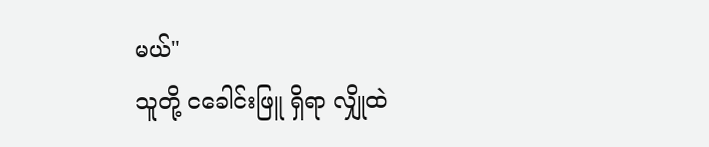မယ်"
သူတို့ ငခေါင်းဖြူ ရှိရာ လျှိုထဲ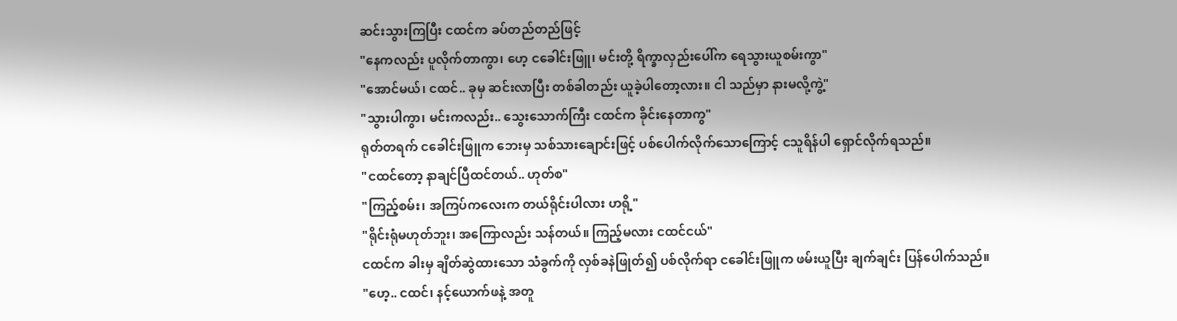ဆင်းသွားကြပြီး ငထင်က ခပ်တည်တည်ဖြင့်
"နေကလည်း ပူလိုက်တာကွာ၊ ဟေ့ ငခေါင်းဖြူ၊ မင်းတို့ ရိက္ခာလှည်းပေါ်က ရေသွားယူစမ်းကွာ"
"အောင်မယ်၊ ငထင်.. ခုမှ ဆင်းလာပြီး တစ်ခါတည်း ယူခဲ့ပါတော့လား။ ငါ သည်မှာ နားမလို့ကွဲ့"
"သွားပါကွာ၊ မင်းကလည်း.. သွေးသောက်ကြီး ငထင်က ခိုင်းနေတာကွ"
ရုတ်တရက် ငခေါင်းဖြူက ဘေးမှ သစ်သားချောင်းဖြင့် ပစ်ပေါက်လိုက်သောကြောင့် ငသူရိန်ပါ ရှောင်လိုက်ရသည်။
"ငထင်တော့ နာချင်ပြီထင်တယ်.. ဟုတ်စ"
"ကြည့်စမ်း၊ အကြပ်ကလေးက တယ်ရိုင်းပါလား ဟရို့"
"ရိုင်းရုံမဟုတ်ဘူး၊ အကြောလည်း သန်တယ်။ ကြည့်မလား ငထင်ငယ်"
ငထင်က ခါးမှ ချိတ်ဆွဲထားသော သံခွက်ကို လှစ်ခနဲဖြုတ်၍ ပစ်လိုက်ရာ ငခေါင်းဖြူက ဖမ်းယူပြီး ချက်ချင်း ပြန်ပေါက်သည်။
"ဟေ့.. ငထင်၊ နင့်ယောက်ဖနဲ့ အတူ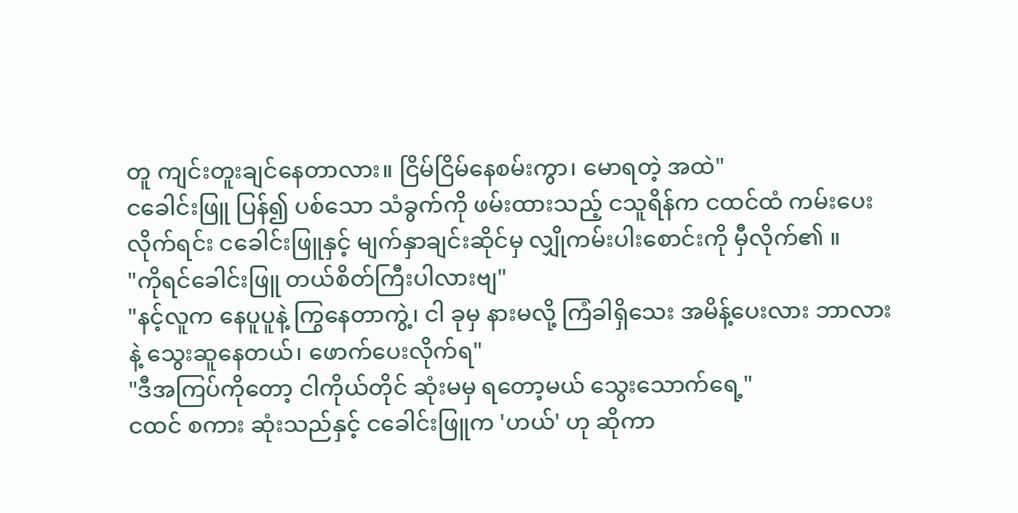တူ ကျင်းတူးချင်နေတာလား။ ငြိမ်ငြိမ်နေစမ်းကွာ၊ မောရတဲ့ အထဲ"
ငခေါင်းဖြူ ပြန်၍ ပစ်သော သံခွက်ကို ဖမ်းထားသည့် ငသူရိန်က ငထင်ထံ ကမ်းပေးလိုက်ရင်း ငခေါင်းဖြူနှင့် မျက်နှာချင်းဆိုင်မှ လျှိုကမ်းပါးစောင်းကို မှီလိုက်၏ ။
"ကိုရင်ခေါင်းဖြူ တယ်စိတ်ကြီးပါလားဗျ"
"နင့်လူက နေပူပူနဲ့ ကြွနေတာကွဲ့၊ ငါ ခုမှ နားမလို့ ကြံခါရှိသေး အမိန့်ပေးလား ဘာလားနဲ့ သွေးဆူနေတယ်၊ ဖောက်ပေးလိုက်ရ"
"ဒီအကြပ်ကိုတော့ ငါကိုယ်တိုင် ဆုံးမမှ ရတော့မယ် သွေးသောက်ရေ့"
ငထင် စကား ဆုံးသည်နှင့် ငခေါင်းဖြူက 'ဟယ်' ဟု ဆိုကာ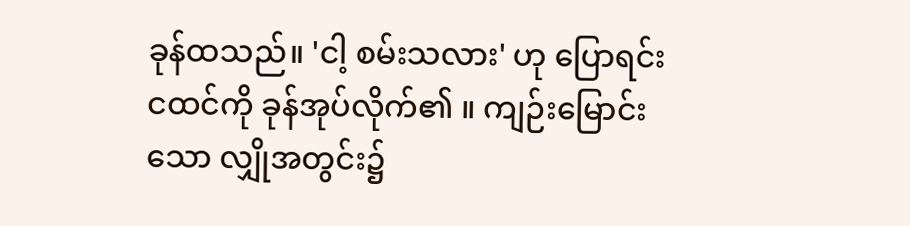ခုန်ထသည်။ 'ငါ့ စမ်းသလား' ဟု ပြောရင်း ငထင်ကို ခုန်အုပ်လိုက်၏ ။ ကျဉ်းမြောင်းသော လျှိုအတွင်း၌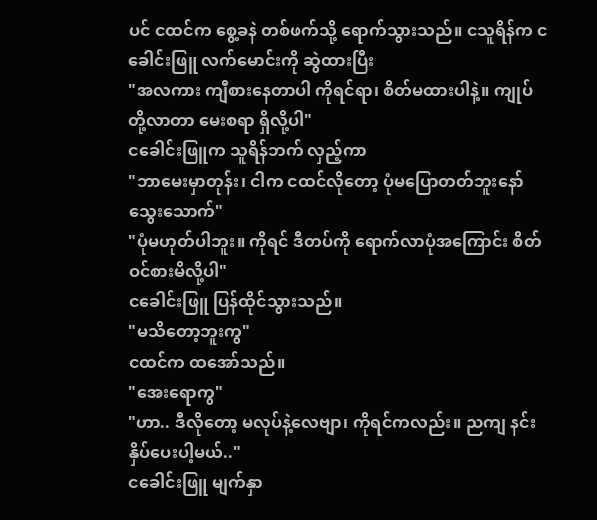ပင် ငထင်က စွေ့ခနဲ တစ်ဖက်သို့ ရောက်သွားသည်။ ငသူရိန်က ငခေါင်းဖြူ လက်မောင်းကို ဆွဲထားပြီး
"အလကား ကျီစားနေတာပါ ကိုရင်ရာ၊ စိတ်မထားပါနဲ့။ ကျုပ်တို့လာတာ မေးစရာ ရှိလို့ပါ"
ငခေါင်းဖြူက သူရိန်ဘက် လှည့်ကာ
"ဘာမေးမှာတုန်း၊ ငါက ငထင်လိုတော့ ပုံမပြောတတ်ဘူးနော် သွေးသောက်"
"ပုံမဟုတ်ပါဘူး။ ကိုရင် ဒီတပ်ကို ရောက်လာပုံအကြောင်း စိတ်ဝင်စားမိလို့ပါ"
ငခေါင်းဖြူ ပြန်ထိုင်သွားသည်။
"မသိတော့ဘူးကွ"
ငထင်က ထအော်သည်။
"အေးရောကွ"
"ဟာ.. ဒီလိုတော့ မလုပ်နဲ့လေဗျာ၊ ကိုရင်ကလည်း။ ညကျ နင်းနှိပ်ပေးပါ့မယ်.."
ငခေါင်းဖြူ မျက်နှာ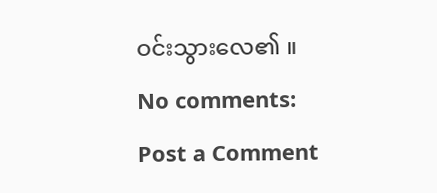ဝင်းသွားလေ၏ ။
No comments:
Post a Comment